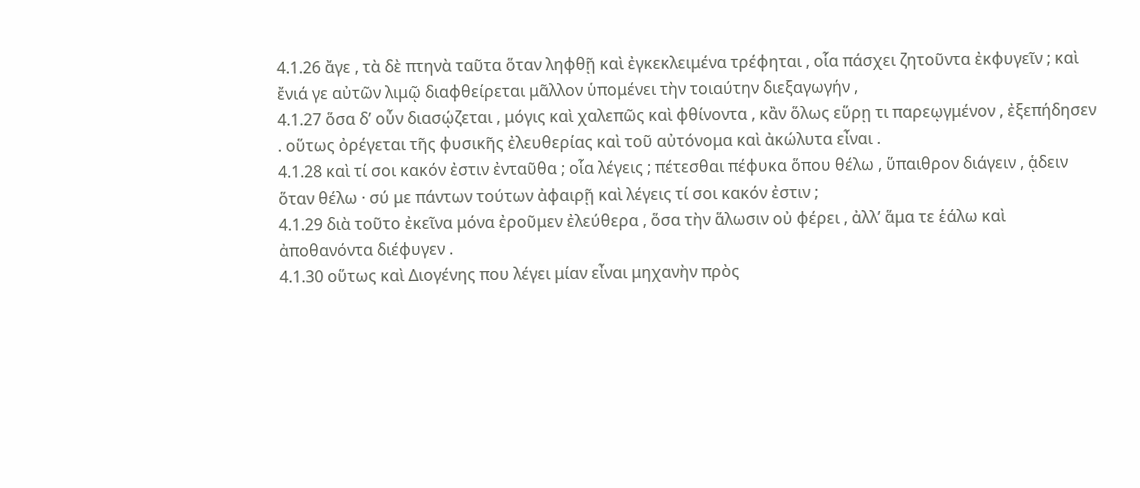4.1.26 ἄγε , τὰ δὲ πτηνὰ ταῦτα ὅταν ληφθῇ καὶ ἐγκεκλειμένα τρέφηται , οἷα πάσχει ζητοῦντα ἐκφυγεῖν ; καὶ ἔνιά γε αὐτῶν λιμῷ διαφθείρεται μᾶλλον ὑπομένει τὴν τοιαύτην διεξαγωγήν ,
4.1.27 ὅσα δʹ οὖν διασῴζεται , μόγις καὶ χαλεπῶς καὶ φθίνοντα , κἂν ὅλως εὕρῃ τι παρεῳγμένον , ἐξεπήδησεν . οὕτως ὀρέγεται τῆς φυσικῆς ἐλευθερίας καὶ τοῦ αὐτόνομα καὶ ἀκώλυτα εἶναι .
4.1.28 καὶ τί σοι κακόν ἐστιν ἐνταῦθα ; οἷα λέγεις ; πέτεσθαι πέφυκα ὅπου θέλω , ὕπαιθρον διάγειν , ᾁδειν ὅταν θέλω · σύ με πάντων τούτων ἀφαιρῇ καὶ λέγεις τί σοι κακόν ἐστιν ;
4.1.29 διὰ τοῦτο ἐκεῖνα μόνα ἐροῦμεν ἐλεύθερα , ὅσα τὴν ἅλωσιν οὐ φέρει , ἀλλʹ ἅμα τε ἑάλω καὶ ἀποθανόντα διέφυγεν .
4.1.30 οὕτως καὶ Διογένης που λέγει μίαν εἶναι μηχανὴν πρὸς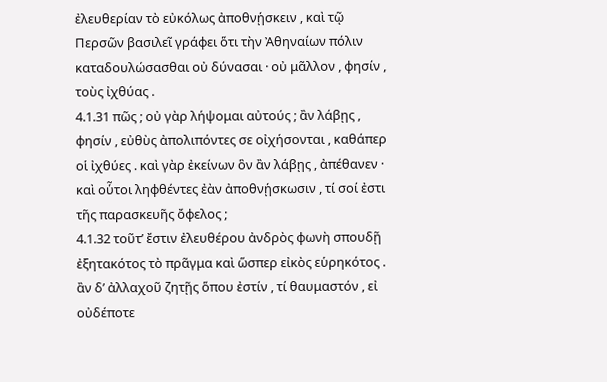ἐλευθερίαν τὸ εὐκόλως ἀποθνῄσκειν , καὶ τῷ Περσῶν βασιλεῖ γράφει ὅτι τὴν Ἀθηναίων πόλιν καταδουλώσασθαι οὐ δύνασαι · οὐ μᾶλλον , φησίν , τοὺς ἰχθύας .
4.1.31 πῶς ; οὐ γὰρ λήψομαι αὐτούς ; ἂν λάβῃς , φησίν , εὐθὺς ἀπολιπόντες σε οἰχήσονται , καθάπερ οἱ ἰχθύες . καὶ γὰρ ἐκείνων ὃν ἂν λάβῃς , ἀπέθανεν · καὶ οὗτοι ληφθέντες ἐὰν ἀποθνῄσκωσιν , τί σοί ἐστι τῆς παρασκευῆς ὄφελος ;
4.1.32 τοῦτʹ ἔστιν ἐλευθέρου ἀνδρὸς φωνὴ σπουδῇ ἐξητακότος τὸ πρᾶγμα καὶ ὥσπερ εἰκὸς εὑρηκότος . ἂν δʹ ἀλλαχοῦ ζητῇς ὅπου ἐστίν , τί θαυμαστόν , εἰ οὐδέποτε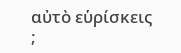αὐτὸ εὑρίσκεις ;